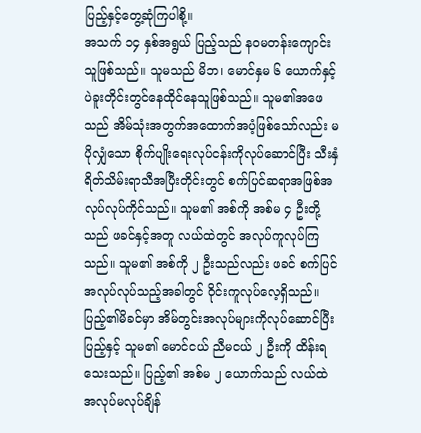ပြည့်နှင့်တွေ့ဆုံကြပါစို့။
အသက် ၁၄ နှစ်အရွယ် ပြည့်သည် နဝမတန်းကျောင်းသူဖြစ်သည်။ သူမသည် မိဘ၊ မောင်နှမ ၆ ယောက်နှင့် ပဲခူးတိုင်းတွင်နေထိုင်နေသူဖြစ်သည်။ သူမ၏အဖေသည် အိမ်သုံးအတွက်အထောက်အပံ့ဖြစ်သော်လည်း မပိုလျှံသော စိုက်ပျိုးရေးလုပ်ငန်းကိုလုပ်ဆောင်ပြီး သီးနှံရိတ်သိမ်းရာသီအပြီးတိုင်းတွင် စက်ပြင်ဆရာအဖြစ်အလုပ်လုပ်ကိုင်သည်။ သူမ၏ အစ်ကို အစ်မ ၄ ဦးတို့သည် ဖခင်နှင့်အတူ လယ်ထဲတွင် အလုပ်ကူလုပ်ကြသည်။ သူမ၏ အစ်ကို ၂ ဦးသည်လည်း ဖခင် စက်ပြင်အလုပ်လုပ်သည့်အခါတွင် ဝိုင်းကူလုပ်လေ့ရှိသည်။ ပြည့်၏မိခင်မှာ အိမ်တွင်းအလုပ်များကိုလုပ်ဆောင်ပြီး ပြည့်နှင့် သူမ၏ မောင်ငယ် ညီမငယ် ၂ ဦးကို ထိန်းရသေးသည်။ ပြည့်၏ အစ်မ ၂ ယောက်သည် လယ်ထဲအလုပ်မလုပ်ချိန်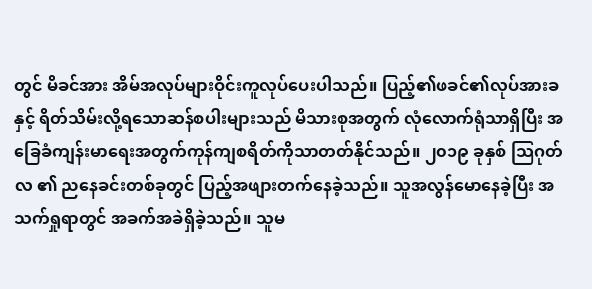တွင် မိခင်အား အိမ်အလုပ်များဝိုင်းကူလုပ်ပေးပါသည်။ ပြည့်၏ဖခင်၏လုပ်အားခနှင့် ရိတ်သိမ်းလို့ရသောဆန်စပါးများသည် မိသားစုအတွက် လုံလောက်ရုံသာရှိပြီး အခြေခံကျန်းမာရေးအတွက်ကုန်ကျစရိတ်ကိုသာတတ်နိုင်သည်။ ၂၀၁၉ ခုနှစ် သြဂုတ်လ ၏ ညနေခင်းတစ်ခုတွင် ပြည့်အဖျားတက်နေခဲ့သည်။ သူအလွန်မောနေခဲ့ပြီး အသက်ရှုရာတွင် အခက်အခဲရှိခဲ့သည်။ သူမ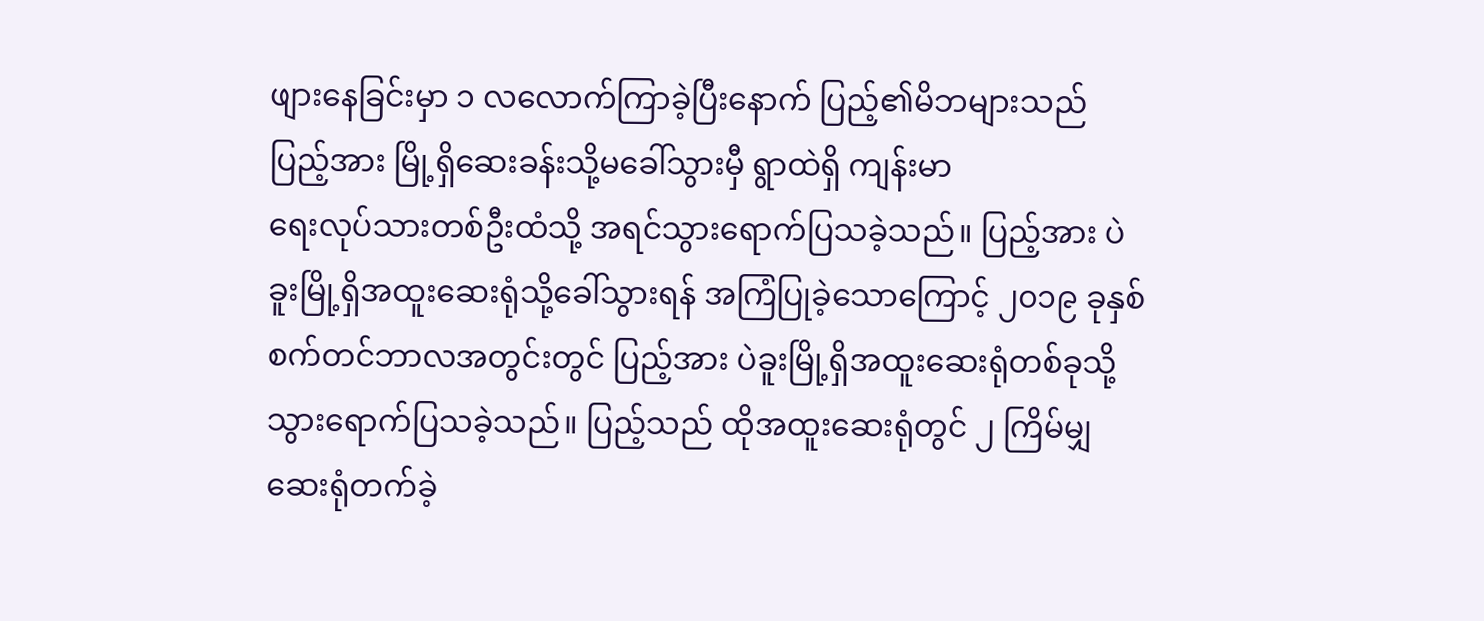ဖျားနေခြင်းမှာ ၁ လလောက်ကြာခဲ့ပြီးနောက် ပြည့်၏မိဘများသည် ပြည့်အား မြို့ရှိဆေးခန်းသို့မခေါ်သွားမှီ ရွာထဲရှိ ကျန်းမာ
ရေးလုပ်သားတစ်ဦးထံသို့ အရင်သွားရောက်ပြသခဲ့သည်။ ပြည့်အား ပဲခူးမြို့ရှိအထူးဆေးရုံသို့ခေါ်သွားရန် အကြံပြုခဲ့သောကြောင့် ၂၀၁၉ ခုနှစ် စက်တင်ဘာလအတွင်းတွင် ပြည့်အား ပဲခူးမြို့ရှိအထူးဆေးရုံတစ်ခုသို့သွားရောက်ပြသခဲ့သည်။ ပြည့်သည် ထိုအထူးဆေးရုံတွင် ၂ ကြိမ်မျှဆေးရုံတက်ခဲ့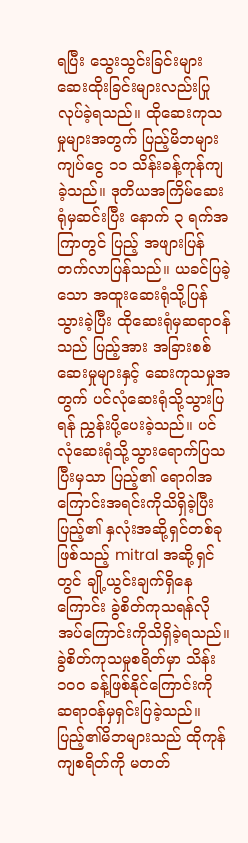ရပြီး သွေးသွင်းခြင်းများ ဆေးထိုးခြင်းများလည်းပြုလုပ်ခဲ့ရသည်။ ထိုဆေးကုသမှုများအတွက် ပြည့်မိဘများ ကျပ်ငွေ ၁၁ သိန်းခန့်ကုန်ကျခဲ့သည်။ ဒုတိယအကြိမ်ဆေးရုံမှဆင်းပြီး နောက် ၃ ရက်အကြာတွင် ပြည့် အဖျားပြန်တက်လာပြန်သည်။ ယခင်ပြခဲ့သော အထူးဆေးရုံသို့ပြန်သွားခဲ့ပြီး ထိုဆေးရုံမှဆရာဝန်သည် ပြည့်အား အခြားစစ်ဆေးမှုများနှင့် ဆေးကုသမှုအတွက် ပင်လုံဆေးရုံသို့သွားပြရန် ညွှန်းပို့ပေးခဲ့သည်။ ပင်လုံဆေးရုံသို့သွားရောက်ပြသပြီးမှသာ ပြည့်၏ ရောဂါအကြောင်းအရင်းကိုသိရှိခဲ့ပြီး ပြည့်၏ နှလုံးအဆို့ရှင်တစ်ခုဖြစ်သည့် mitral အဆို့ရှင်တွင် ချို့ယွင်းချက်ရှိနေကြောင်း ခွဲစိတ်ကုသရန်လိုအပ်ကြောင်းကိုသိရှိခဲ့ရသည်။ ခွဲစိတ်ကုသမှုစရိတ်မှာ သိန်း ၁၀၀ ခန့်ဖြစ်နိုင်ကြောင်းကို ဆရာဝန်မှရှင်းပြခဲ့သည်။ ပြည့်၏မိဘများသည် ထိုကုန်ကျစရိတ်ကို မတတ်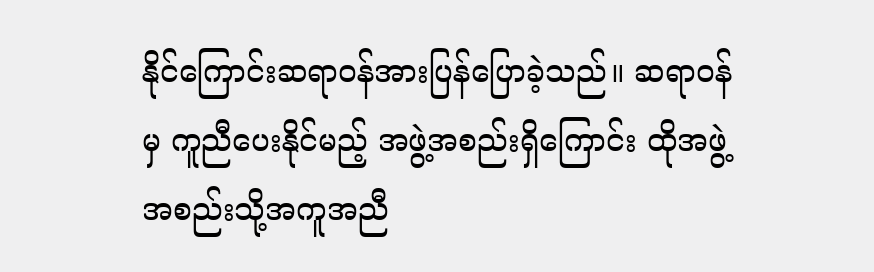နိုင်ကြောင်းဆရာဝန်အားပြန်ပြောခဲ့သည်။ ဆရာဝန်မှ ကူညီပေးနိုင်မည့် အဖွဲ့အစည်းရှိကြောင်း ထိုအဖွဲ့အစည်းသို့အကူအညီ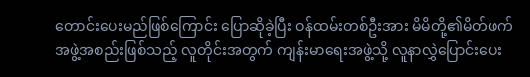တောင်းပေးမည်ဖြစ်ကြောင်း ပြောဆိုခဲ့ပြီး ဝန်ထမ်းတစ်ဦးအား မိမိတို့၏မိတ်ဖက်အဖွဲ့အစည်းဖြစ်သည့် လူတိုင်းအတွက် ကျန်းမာရေးအဖွဲ့သို့ လူနာလွှဲပြောင်းပေး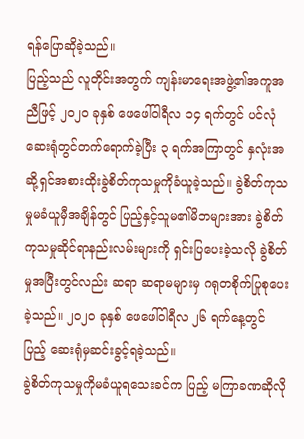ရန်ပြောဆိုခဲ့သည်။
ပြည့်သည် လူတိုင်းအတွက် ကျန်းမာရေးအဖွဲ့၏အကူအညီဖြင့် ၂၀၂၀ ခုနှစ် ဖေဖေါ်ဝါရီလ ၁၄ ရက်တွင် ပင်လုံဆေးရုံတွင်တက်ရောက်ခဲ့ပြီး ၃ ရက်အကြာတွင် နှလုံးအဆို့ရှင်အစားထိုးခွဲစိတ်ကုသမှုကိုခံယူခဲ့သည်။ ခွဲစိတ်ကုသမှုမခံယူမှီအချိန်တွင် ပြည့်နှင့်သူမ၏မိဘများအား ခွဲစိတ်ကုသမှုဆိုင်ရာနည်းလမ်းများကို ရှင်းပြပေးခဲ့သလို ခွဲစိတ်မှုအပြီးတွင်လည်း ဆရာ ဆရာမများမှ ဂရုတစိုက်ပြုစုပေးခဲ့သည်။ ၂၀၂၀ ခုနှစ် ဖေဖေါ်ဝါရီလ ၂၆ ရက်နေ့တွင် ပြည့် ဆေးရုံမှဆင်းခွင့်ရခဲ့သည်။
ခွဲစိတ်ကုသမှုကိုမခံယူရသေးခင်က ပြည့် မကြာခဏဆိုလို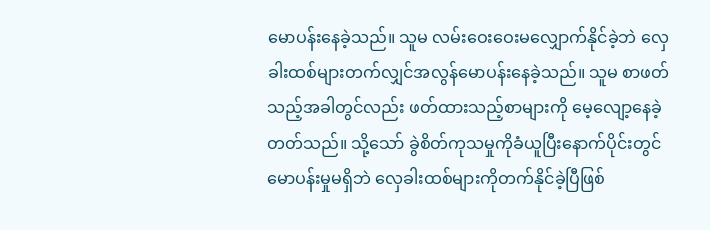မောပန်းနေခဲ့သည်။ သူမ လမ်းဝေးဝေးမလျှောက်နိုင်ခဲ့ဘဲ လှေခါးထစ်များတက်လျှင်အလွန်မောပန်းနေခဲ့သည်။ သူမ စာဖတ်သည့်အခါတွင်လည်း ဖတ်ထားသည့်စာများကို မေ့လျော့နေခဲ့တတ်သည်။ သို့သော် ခွဲစိတ်ကုသမှုကိုခံယူပြီးနောက်ပိုင်းတွင် မောပန်းမှုမရှိဘဲ လှေခါးထစ်များကိုတက်နိုင်ခဲ့ပြီဖြစ်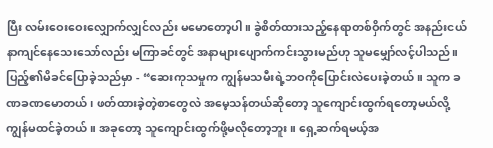ပြီး လမ်းဝေးဝေးလျှောက်လျှင်လည်း မမောတော့ပါ။ ခွဲစိတ်ထားသည့်နေရာတစ်ဝှိက်တွင် အနည်းငယ်နာကျင်နေသေးသော်လည်း မကြာခင်တွင် အနာများပျောက်ကင်းသွားမည်ဟု သူမမျှော်လင့်ပါသည်။ ပြည့်၏မိခင်ပြောခဲ့သည်မှာ - “ဆေးကုသမှုက ကျွန်မသမီးရဲ့ဘဝကိုပြောင်းလဲပေးခဲ့တယ်။ သူက ခဏခဏမောတယ်၊ ဖတ်ထားခဲ့တဲ့စာတွေလဲ အမေ့သန်တယ်ဆိုတော့ သူကျောင်းထွက်ရတော့မယ်လို့ ကျွန်မထင်ခဲ့တယ်။ အခုတော့ သူကျောင်းထွက်ဖို့မလိုတော့ဘူး။ ရှေ့ဆက်ရမယ့်အ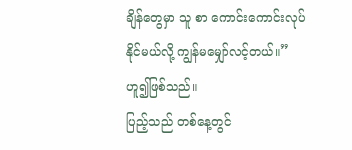ချိန်တွေမှာ သူ စာ ကောင်းကောင်းလုပ်နိုင်မယ်လို့ ကျွန်မမျှော်လင့်တယ်။” ဟူ၍ဖြစ်သည်။
ပြည့်သည် တစ်နေ့တွင်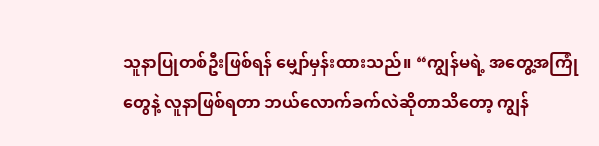သူနာပြုတစ်ဦးဖြစ်ရန် မျှော်မှန်းထားသည်။ “ကျွန်မရဲ့ အတွေ့အကြုံတွေနဲ့ လူနာဖြစ်ရတာ ဘယ်လောက်ခက်လဲဆိုတာသိတော့ ကျွန်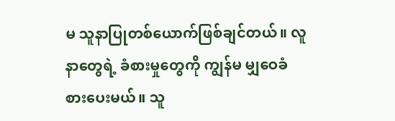မ သူနာပြုတစ်ယောက်ဖြစ်ချင်တယ်။ လူနာတွေရဲ့ ခံစားမှုတွေကို ကျွန်မ မျှဝေခံစားပေးမယ်။ သူ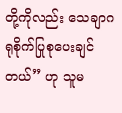တို့ကိုလည်း သေချာဂရုစိုက်ပြုစုပေးချင်တယ်” ဟု သူမ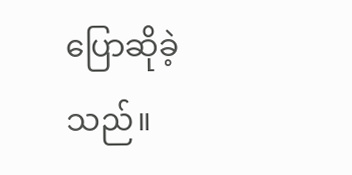ပြောဆိုခဲ့သည်။